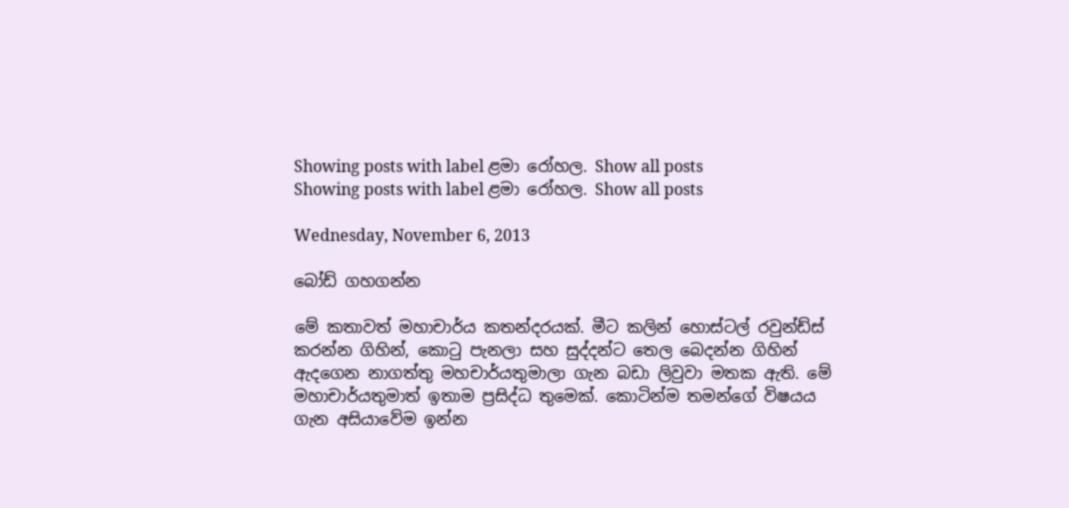Showing posts with label ළමා රෝහල. Show all posts
Showing posts with label ළමා රෝහල. Show all posts

Wednesday, November 6, 2013

බෝඩ් ගහගන්න

මේ කතාවත් මහාචාර්ය කතන්දරයක්. මීට කලින් හොස්ටල් රවුන්ඩ්ස් කරන්න ගිහින්, කොටු පැනලා සහ සුද්දන්ට තෙල බෙදන්න ගිහින් ඇදගෙන නාගත්තු මහචාර්යතුමාලා ගැන බඩා ලිවුවා මතක ඇති. මේ මහාචාර්යතුමාත් ඉතාම ප්‍රසිද්ධ තුමෙක්. කොටින්ම තමන්ගේ විෂයය ගැන අසියාවේම ඉන්න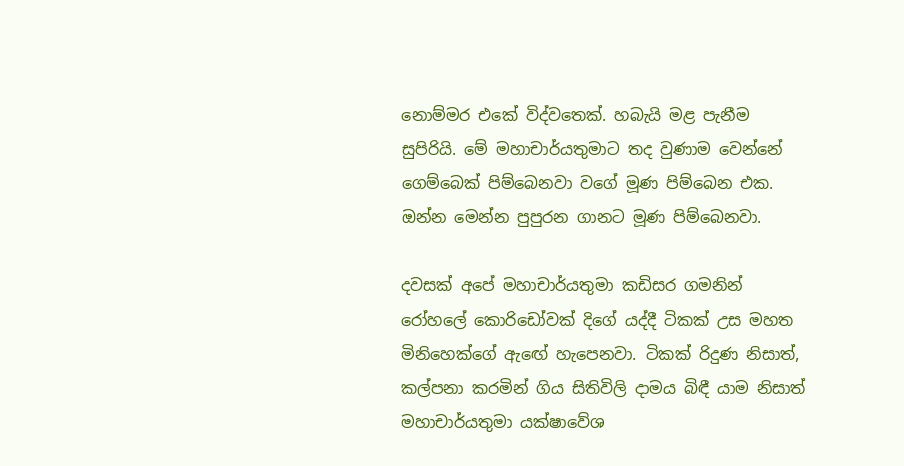නොම්මර එකේ විද්වතෙක්. හබැයි මළ පැනීම සුපිරියි. මේ මහාචාර්යතුමාට තද වුණාම වෙන්නේ ගෙම්බෙක් පිම්බෙනවා වගේ මූණ පිම්බෙන එක. ඔන්න මෙන්න පුපුරන ගානට මූණ පිම්බෙනවා.

දවසක් අපේ මහාචාර්යතුමා කඩිසර ගමනින් රෝහලේ කොරිඩෝවක් දිගේ යද්දී ටිකක් උස මහත මිනිහෙක්ගේ ඇඟේ හැපෙනවා. ටිකක් රිදුණ නිසාත්, කල්පනා කරමින් ගිය සිතිවිලි දාමය බිඳී යාම නිසාත් මහාචාර්යතුමා යක්ෂාවේශ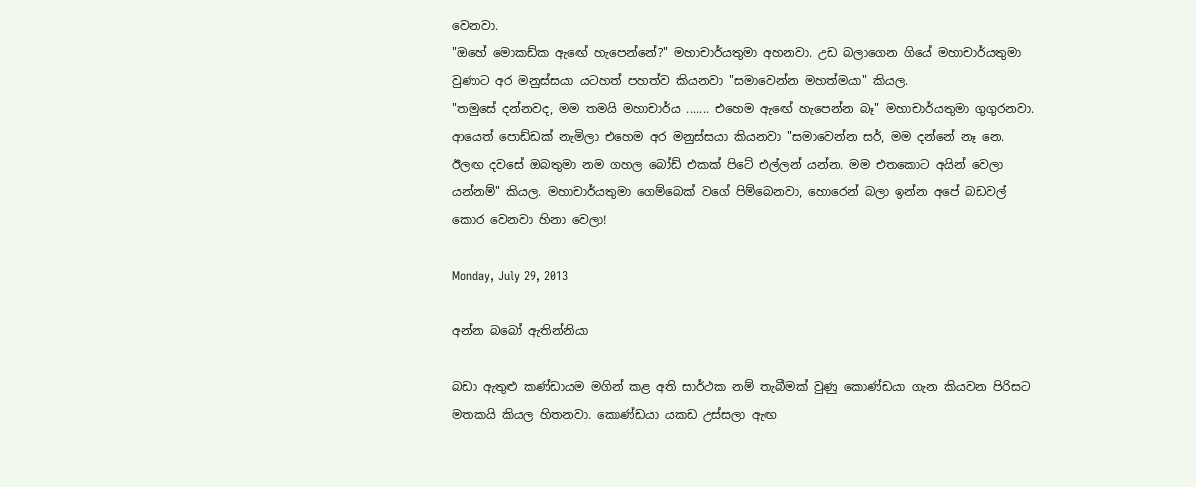වෙනවා.
"ඔහේ මොකඩ්ක ඇඟේ හැපෙන්නේ?" මහාචාර්යතුමා අහනවා. උඩ බලාගෙන ගියේ මහාචාර්යතුමා වුණාට අර මනුස්සයා යටහත් පහත්ව කියනවා "සමාවෙන්න මහත්මයා" කියල.
"තමුසේ දන්නවද, මම තමයි මහාචාර්ය ....... එහෙම ඇඟේ හැපෙන්න බෑ" මහාචාර්යතුමා ගුගුරනවා.
ආයෙත් පොඩ්ඩක් නැමිලා එහෙම අර මනුස්සයා කියනවා "සමාවෙන්න සර්, මම දන්නේ නෑ නෙ. ඊලඟ දවසේ ඔබතුමා නම ගහල බෝඩ් එකක් පිටේ එල්ලන් යන්න. මම එතකොට අයින් වෙලා යන්නම්" කියල. මහාචාර්යතුමා ගෙම්බෙක් වගේ පිම්බෙනවා, හොරෙන් බලා ඉන්න අපේ බඩවල් කොර වෙනවා හිනා වෙලා!

Monday, July 29, 2013

අන්න බබෝ ඇතින්නියා

බඩා ඇතුළු කණ්ඩායම මගින් කළ අති සාර්ථක නම් තැබීමක් වුණු කොණ්ඩයා ගැන කියවන පිරිසට මතකයි කියල හිතනවා. කොණ්ඩයා යකඩ උස්සලා ඇඟ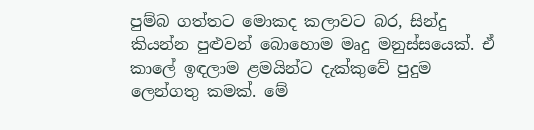පුම්බ ගත්තට මොකද කලාවට බර, සින්දු කියන්න පුළුවන් බොහොම මෘදු මනුස්සයෙක්. ඒ කාලේ ඉඳලාම ළමයින්ට දැක්කුවේ පුදුම ලෙන්ගතු කමක්. මේ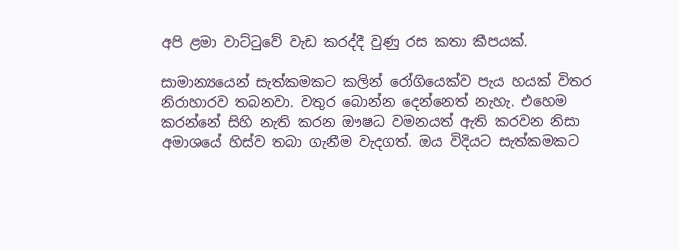අපි ළමා වාට්ටුවේ වැඩ කරද්දී වුණු රස කතා කීපයක්.

සාමාන්‍යයෙන් සැත්කමකට කලින් රෝගියෙක්ව පැය හයක් විතර නිරාහාරව තබනවා. වතුර බොන්න දෙන්නෙත් නැහැ. එහෙම කරන්නේ සිහි නැති කරන ඖෂධ වමනයත් ඇති කරවන නිසා අමාශයේ හිස්ව තබා ගැනීම වැදගත්. ඔය විදියට සැත්කමකට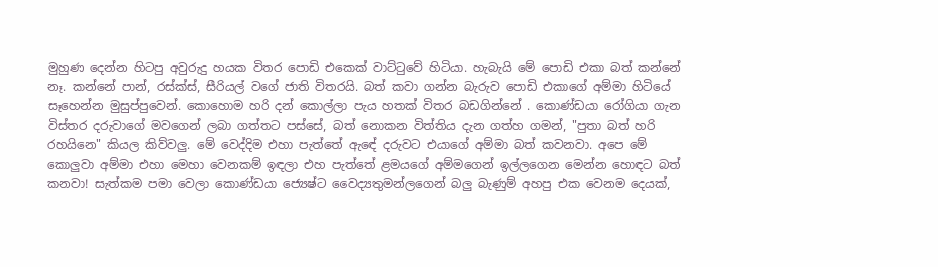මුහුණ දෙන්න හිටපු අවුරුදු හයක විතර පොඩි එකෙක් වාට්ටුවේ හිටියා. හැබැයි මේ පොඩි එකා බත් කන්නේ නෑ. කන්නේ පාන්, රස්ක්ස්, සීරියල් වගේ ජාති විතරයි. බත් කවා ගන්න බැරුව පොඩි එකාගේ අම්මා හිටියේ සෑහෙන්න මුසුප්පුවෙන්. කොහොම හරි දන් කොල්ලා පැය හතක් විතර බඩගින්නේ . කොණ්ඩයා රෝගියා ගැන විස්තර දරුවාගේ මවගෙන් ලබා ගත්තට පස්සේ, බත් නොකන විත්තිය දැන ගත්හ ගමන්, "පුතා බත් හරි රහයිනෙ" කියල කිව්වලු. මේ වෙද්දිම එහා පැත්තේ ඇඳේ දරුවට එයාගේ අම්මා බත් කවනවා. අපෙ මේ කොලුවා අම්මා එහා මෙහා වෙනකම් ඉඳලා එහ පැත්තේ ළමයගේ අම්මගෙන් ඉල්ලගෙන මෙන්න හොඳට බත් කනවා! සැත්කම පමා වෙලා කොණ්ඩයා ජ්‍යෙෂ්ට වෛද්‍යතුමන්ලගෙන් බලු බැණුම් අහපු එක වෙනම දෙයක්,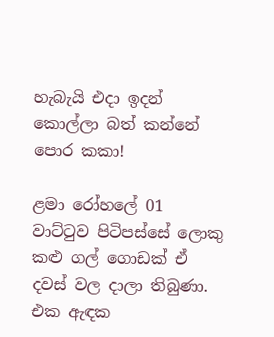හැබැයි එදා ඉදන් කොල්ලා බත් කන්නේ පොර කකා!

ළමා රෝහලේ 01 වාට්ටුව පිටිපස්සේ ලොකු කළු ගල් ගොඩක් ඒ දවස් වල දාලා තිබුණා. එක ඇඳක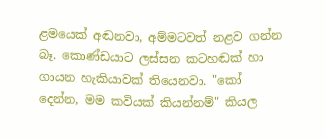ළමයෙක් අඬනවා, අම්මටවත් නළව ගන්න බෑ. කොණ්ඩයාට ලස්සන කටහඬක් හා ගායන හැකියාවක් තියෙනවා. "කෝ දෙන්න, මම කවියක් කියන්නම්" කියල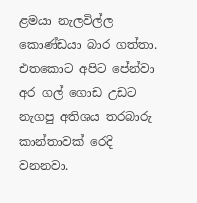ළමයා නැලවිල්ල කොණ්ඩයා බාර ගත්තා. එතකොට අපිට පේන්වා අර ගල් ගොඩ උඩට නැගපු අතිශය තරබාරු කාන්තාවක් රෙදි වනනවා.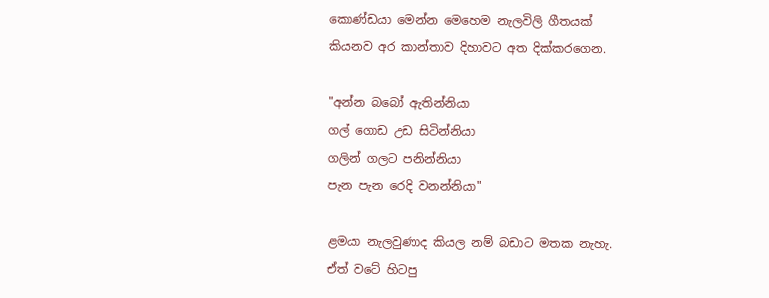කොණ්ඩයා මෙන්න මෙහෙම නැලවිලි ගීතයක් කියනව අර කාන්තාව දිහාවට අත දික්කරගෙන.

"අන්න බබෝ ඇතින්නියා
ගල් ගොඩ උඩ සිටින්නියා
ගලින් ගලට පනින්නියා
පැන පැන රෙදි වනන්නියා"

ළමයා නැලවුණාද කියල නම් බඩාට මතක නැහැ. ඒත් වටේ හිටපු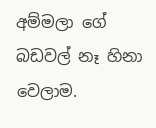අම්මලා ගේ බඩවල් නෑ හිනා වෙලාම.